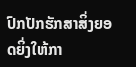ປົກປັກຮັກສາສິ່ງຍອດຍິ່ງໃຫ້ກາ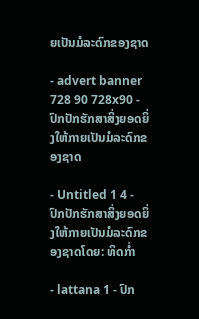ຍເປັນມໍລະດົກຂອງຊາດ

- advert banner 728 90 728x90 - ປົກປັກຮັກສາສິ່ງຍອດຍິ່ງໃຫ້ກາຍເປັນມໍລະດົກຂອງຊາດ

- Untitled 1 4 - ປົກປັກຮັກສາສິ່ງຍອດຍິ່ງໃຫ້ກາຍເປັນມໍລະດົກຂອງຊາດໂດຍ: ທິດກໍ່າ

- lattana 1 - ປົກ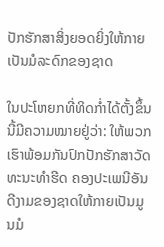ປັກຮັກສາສິ່ງຍອດຍິ່ງໃຫ້ກາຍເປັນມໍລະດົກຂອງຊາດ

ໃນປະໂຫຍກທີ່ທິດກໍ່າໄດ້ຕັ້ງຂຶ້ນນີ້ມີຄວາມໝາຍຢູ່ວ່າ: ໃຫ້ພວກເຮົາພ້ອມກັນປົກປັກຮັກສາວັດທະນະທໍາຮີດ ຄອງປະເພນີອັນດີງາມຂອງຊາດໃຫ້ກາຍເປັນມູນມໍ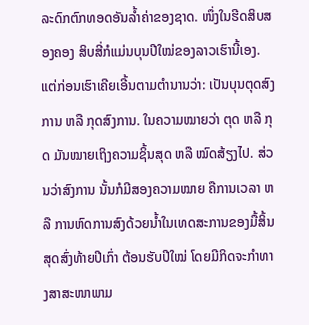ລະດົກຕົກທອດອັນລ້ຳຄ່າຂອງຊາດ. ໜຶ່ງໃນຮີດສິບສອງຄອງ ສິບສີ່ກໍແມ່ນບຸນປີໃໝ່ຂອງລາວເຮົານີ້ເອງ. ແຕ່ກ່ອນເຮົາເຄີຍເອີ້ນຕາມຕໍານານວ່າ: ເປັນບຸນຕຸດສົງການ ຫລື ກຸດສົງການ. ໃນຄວາມໝາຍວ່າ ຕຸດ ຫລື ກຸດ ມັນໝາຍເຖິງຄວາມຊິ້ນສຸດ ຫລື ໝົດສ້ຽງໄປ. ສ່ວນວ່າສົງການ ນັ້ນກໍມີສອງຄວາມໝາຍ ຄືການເວລາ ຫລື ການຫົດການສົງດ້ວຍນ້ຳໃນເທດສະການຂອງມື້ສິ້ນສຸດສົ່ງທ້າຍປີເກົ່າ ຕ້ອນຮັບປີໃໝ່ ໂດຍມີກິດຈະກໍາທາງສາສະໜາພາມ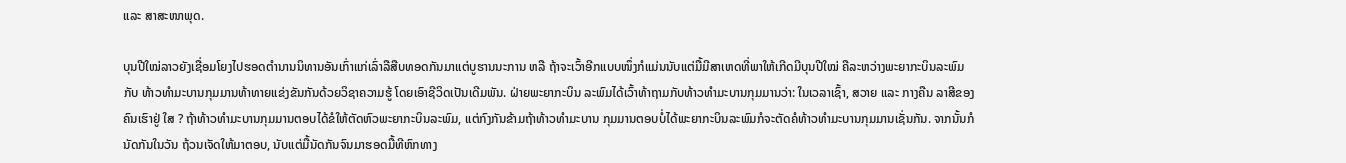ແລະ ສາສະໜາພຸດ.

ບຸນປີໃໝ່ລາວຍັງເຊື່ອມໂຍງໄປຮອດຕໍານານນິທານອັນເກົ່າແກ່ເລົ່າລືສືບທອດກັນມາແຕ່ບູຮານນະການ ຫລື ຖ້າຈະເວົ້າອີກແບບໜຶ່ງກໍແມ່ນນັບແຕ່ມື້ມີສາເຫດທີ່ພາໃຫ້ເກີດມີບຸນປີໃໝ່ ຄືລະຫວ່າງພະຍາກະບິນລະພົມກັບ ທ້າວທໍາມະບານກຸມມານທ້າທາຍແຂ່ງຂັນກັນດ້ວຍວິຊາຄວາມຮູ້ ໂດຍເອົາຊີວິດເປັນເດີມພັນ. ຝ່າຍພະຍາກະບິນ ລະພົມໄດ້ເວົ້າທ້າຖາມກັບທ້າວທໍາມະບານກຸມມານວ່າ: ໃນເວລາເຊົ້າ, ສວາຍ ແລະ ກາງຄືນ ລາສີຂອງຄົນເຮົາຢູ່ ໃສ ? ຖ້າທ້າວທໍາມະບານກຸມມານຕອບໄດ້ຂໍໃຫ້ຕັດຫົວພະຍາກະບິນລະພົມ, ແຕ່ກົງກັນຂ້າມຖ້າທ້າວທໍາມະບານ ກຸມມານຕອບບໍ່ໄດ້ພະຍາກະບິນລະພົມກໍຈະຕັດຄໍທ້າວທໍາມະບານກຸມມານເຊັ່ນກັນ. ຈາກນັ້ນກໍນັດກັນໃນວັນ ຖ້ວນເຈັດໃຫ້ມາຕອບ, ນັບແຕ່ມື້ນັດກັນຈົນມາຮອດມື້ທີຫົກທາງ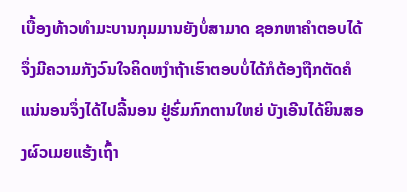ເບື້ອງທ້າວທໍາມະບານກຸມມານຍັງບໍ່ສາມາດ ຊອກຫາຄໍາຕອບໄດ້ຈຶ່ງມີຄວາມກັງວົນໃຈຄິດຫງໍາຖ້າເຮົາຕອບບໍ່ໄດ້ກໍຕ້ອງຖືກຕັດຄໍແນ່ນອນຈຶ່ງໄດ້ໄປລີ້ນອນ ຢູ່ຮົ່ມກົກຕານໃຫຍ່ ບັງເອີນໄດ້ຍິນສອງຜົວເມຍແຮ້ງເຖົ້າ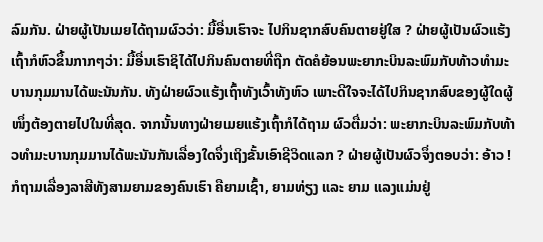ລົມກັນ. ຝ່າຍຜູ້ເປັນເມຍໄດ້ຖາມຜົວວ່າ: ມື້ອື່ນເຮົາຈະ ໄປກິນຊາກສົບຄົນຕາຍຢູ່ໃສ ? ຝ່າຍຜູ້ເປັນຜົວແຮ້ງເຖົ້າກໍຫົວຂຶ້ນກາກໆວ່າ: ມື້ອື່ນເຮົາຊິໄດ້ໄປກິນຄົນຕາຍທີ່ຖືກ ຕັດຄໍຍ້ອນພະຍາກະບິນລະພົມກັບທ້າວທໍາມະບານກຸມມານໄດ້ພະນັນກັນ. ທັງຝ່າຍຜົວແຮ້ງເຖົ້າທັງເວົ້າທັງຫົວ ເພາະດີໃຈຈະໄດ້ໄປກິນຊາກສົບຂອງຜູ້ໃດຜູ້ໜຶ່ງຕ້ອງຕາຍໄປໃນທີ່ສຸດ. ຈາກນັ້ນທາງຝ່າຍເມຍແຮ້ງເຖົ້າກໍໄດ້ຖາມ ຜົວຕື່ມວ່າ: ພະຍາກະບິນລະພົມກັບທ້າວທໍາມະບານກຸມມານໄດ້ພະນັນກັນເລື່ອງໃດຈຶ່ງເຖິງຂັ້ນເອົາຊີວິດແລກ ? ຝ່າຍຜູ້ເປັນຜົວຈຶ່ງຕອບວ່າ: ອ້າວ ! ກໍຖາມເລື່ອງລາສີທັງສາມຍາມຂອງຄົນເຮົາ ຄືຍາມເຊົ້າ, ຍາມທ່ຽງ ແລະ ຍາມ ແລງແມ່ນຢູ່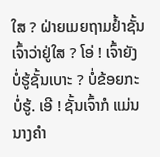ໃສ ? ຝ່າຍເມຍຖາມຢ້ຳຊັ້ນເຈົ້າວ່າຢູ່ໃສ ? ໂອ່ ! ເຈົ້າຍັງບໍ່ຮູ້ຊັ້ນເບາະ ? ບໍ່ຂ້ອຍກະບໍ່ຮູ້. ເອີ ! ຊັ້ນເຈົ້າກໍ ແມ່ນນາງຄໍາ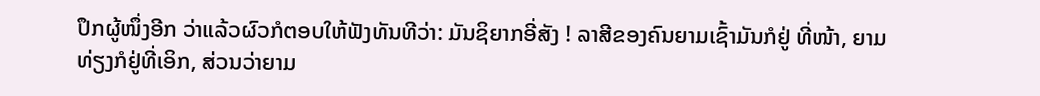ປຶກຜູ້ໜຶ່ງອີກ ວ່າແລ້ວຜົວກໍຕອບໃຫ້ຟັງທັນທີວ່າ: ມັນຊິຍາກອີ່ສັງ ! ລາສີຂອງຄົນຍາມເຊົ້າມັນກໍຢູ່ ທີ່ໜ້າ, ຍາມທ່ຽງກໍຢູ່ທີ່ເອິກ, ສ່ວນວ່າຍາມ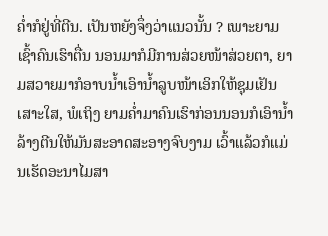ຄໍ່າກໍຢູ່ທີ່ຕີນ. ເປັນຫຍັງຈຶ່ງວ່າແນວນັ້ນ ? ເພາະຍາມເຊົ້າຄົນເຮົາຕື່ນ ນອນມາກໍມີການສ່ວຍໜ້າສ່ວຍຕາ, ຍາມສວາຍມາກໍອາບນ້ຳເອົານ້ຳລູບໜ້າເອິກໃຫ້ຊຸມເຢັນເສາະໃສ, ພໍເຖິງ ຍາມຄໍ່າມາຄົນເຮົາກ່ອນນອນກໍເອົານ້ຳລ້າງຕີນໃຫ້ມັນສະອາດສະອາງຈົບງາມ ເວົ້າແລ້ວກໍແມ່ນເຮັດອະນາໄມສາ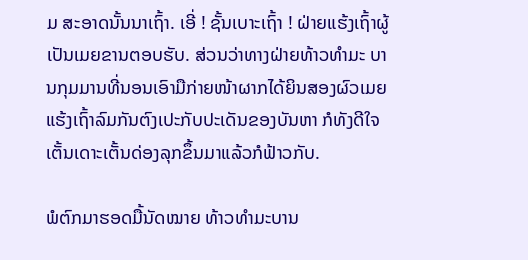ມ ສະອາດນັ້ນນາເຖົ້າ. ເອີ່ ! ຊັ້ນເບາະເຖົ້າ ! ຝ່າຍແຮ້ງເຖົ້າຜູ້ເປັນເມຍຂານຕອບຮັບ. ສ່ວນວ່າທາງຝ່າຍທ້າວທໍາມະ ບານກຸມມານທີ່ນອນເອົາມືກ່າຍໜ້າຜາກໄດ້ຍິນສອງຜົວເມຍແຮ້ງເຖົ້າລົມກັນຕົງເປະກັບປະເດັນຂອງບັນຫາ ກໍທັງດີໃຈເຕັ້ນເດາະເຕັ້ນດ່ອງລຸກຂຶ້ນມາແລ້ວກໍຟ້າວກັບ.

ພໍຕົກມາຮອດມື້ນັດໝາຍ ທ້າວທໍາມະບານ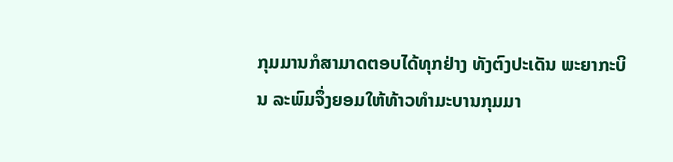ກຸມມານກໍສາມາດຕອບໄດ້ທຸກຢ່າງ ທັງຕົງປະເດັນ ພະຍາກະບິນ ລະພົມຈຶ່ງຍອມໃຫ້ທ້າວທໍາມະບານກຸມມາ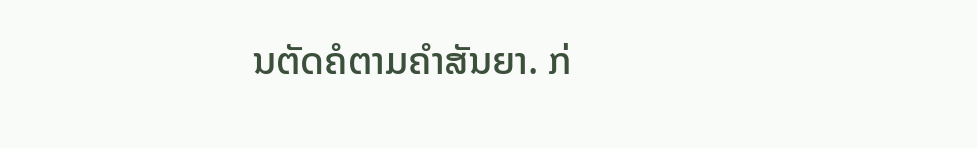ນຕັດຄໍຕາມຄໍາສັນຍາ. ກ່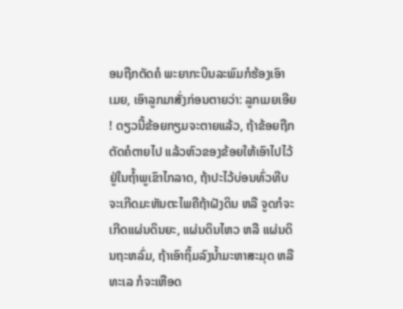ອນຖືກຕັດຄໍ ພະຍາກະບິນລະພົມກໍຮ້ອງເອົາ ເມຍ, ເອົາລູກມາສັ່ງກ່ອນຕາຍວ່າ: ລູກເມຍເອີຍ ! ດຽວນີ້ຂ້ອຍກຽມຈະຕາຍແລ້ວ, ຖ້າຂ້ອຍຖືກຕັດຄໍຕາຍໄປ ແລ້ວຫົວຂອງຂ້ອຍໃຫ້ເອົາໄປໄວ້ຢູ່ໃນຖ້ຳພູເຂົາໄກລາດ, ຖ້າປະໄວ້ບ່ອນທົ່ວທີບຈະເກີດມະຫັນຕະໄພຄືຖ້າຝັງດິນ ຫລື ຈູດກໍຈະເກີດແຜ່ນດິນຍະ, ແຜ່ນດິນໄຫວ ຫລື ແຜ່ນດິນຖະຫລົ່ມ, ຖ້າເອົາຖິ້ມລົງນ້ຳມະຫາສະມຸດ ຫລື ທະເລ ກໍຈະເຫືອດ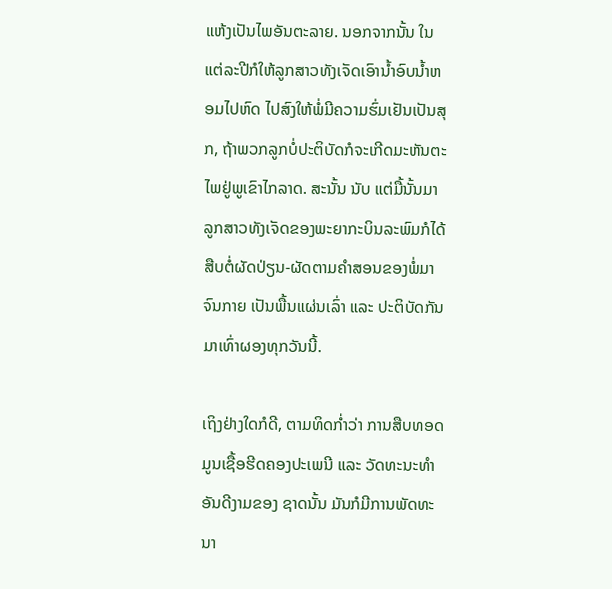ແຫ້ງເປັນໄພອັນຕະລາຍ. ນອກຈາກນັ້ນ ໃນແຕ່ລະປີກໍໃຫ້ລູກສາວທັງເຈັດເອົານ້ຳອົບນ້ຳຫອມໄປຫົດ ໄປສົງໃຫ້ພໍ່ມີຄວາມຮົ່ມເຢັນເປັນສຸກ, ຖ້າພວກລູກບໍ່ປະຕິບັດກໍຈະເກີດມະຫັນຕະໄພຢູ່ພູເຂົາໄກລາດ. ສະນັ້ນ ນັບ ແຕ່ມື້ນັ້ນມາລູກສາວທັງເຈັດຂອງພະຍາກະບິນລະພົມກໍໄດ້ສືບຕໍ່ຜັດປ່ຽນ-ຜັດຕາມຄຳສອນຂອງພໍ່ມາຈົນກາຍ ເປັນພື້ນແຜ່ນເລົ່າ ແລະ ປະຕິບັດກັນມາເທົ່າຜອງທຸກວັນນີ້.

ເຖິງຢ່າງໃດກໍດີ, ຕາມທິດກໍ່າວ່າ ການສືບທອດມູນເຊື້ອຮີດຄອງປະເພນີ ແລະ ວັດທະນະທໍາອັນດີງາມຂອງ ຊາດນັ້ນ ມັນກໍມີການພັດທະນາ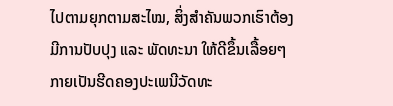ໄປຕາມຍຸກຕາມສະໄໝ, ສິ່ງສໍາຄັນພວກເຮົາຕ້ອງມີການປັບປຸງ ແລະ ພັດທະນາ ໃຫ້ດີຂຶ້ນເລື້ອຍໆກາຍເປັນຮີດຄອງປະເພນີວັດທະ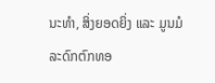ນະທໍາ, ສິ່ງຍອດຍິ່ງ ແລະ ມູນມໍລະດົກຕົກທອ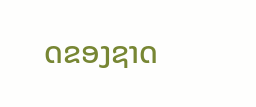ດຂອງຊາດ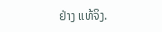ຢ່າງ ແທ້ຈິງ.